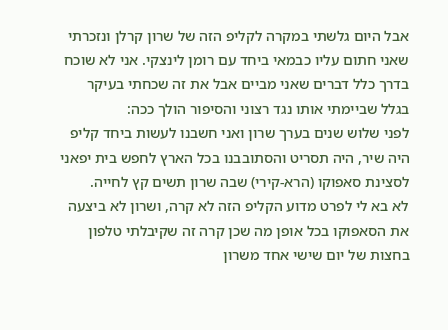אבל היום גלשתי במקרה לקליפ הזה של שרון קרלן ונזכרתי שאני חתום עליו כבמאי ביחד עם רומן לינצקי. אני לא שוכח בדרך כלל דברים שאני מביים אבל את זה שכחתי בעיקר בגלל שביימתי אותו נגד רצוני והסיפור הולך ככה:
לפני שלוש שנים בערך שרון ואני חשבנו לעשות ביחד קליפ היה שיר, היה תסריט והסתובבנו בכל הארץ לחפש בית יפאני לסצינת סאפוקו (הרא-קירי) שבה שרון תשים קץ לחייה.
לא בא לי לפרט מדוע הקליפ הזה לא קרה, ושרון לא ביצעה את הסאפוקו בכל אופן מה שכן קרה זה שקיבלתי טלפון בחצות של יום שישי אחד משרון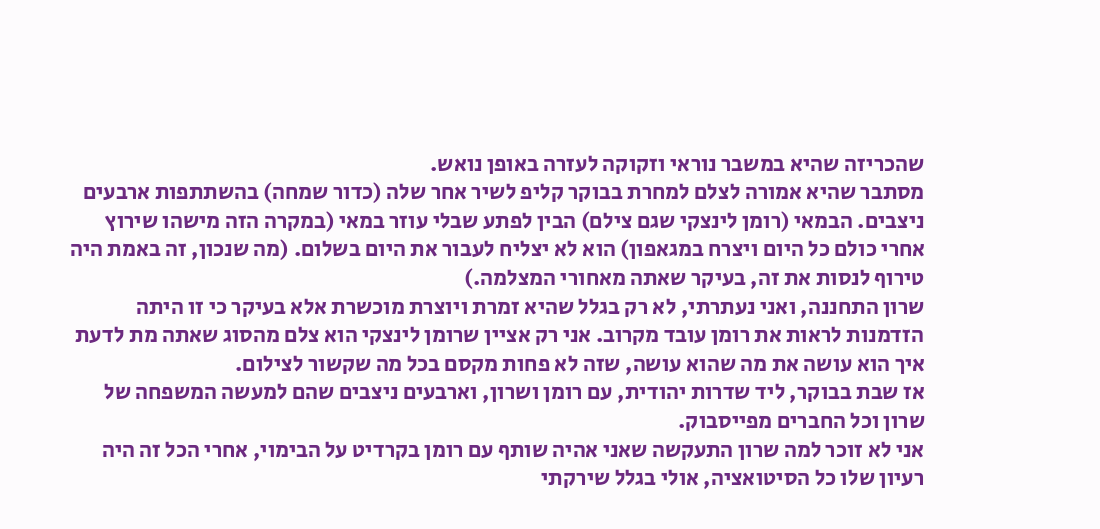שהכריזה שהיא במשבר נוראי וזקוקה לעזרה באופן נואש.
מסתבר שהיא אמורה לצלם למחרת בבוקר קליפ לשיר אחר שלה (כדור שמחה) בהשתתפות ארבעים ניצבים. הבמאי (רומן לינצקי שגם צילם) הבין לפתע שבלי עוזר במאי (במקרה הזה מישהו שירוץ אחרי כולם כל היום ויצרח במגאפון) הוא לא יצליח לעבור את היום בשלום. (מה שנכון, זה באמת היה טירוף לנסות את זה, בעיקר שאתה מאחורי המצלמה.)
שרון התחננה, ואני נעתרתי, לא רק בגלל שהיא זמרת ויוצרת מוכשרת אלא בעיקר כי זו היתה הזדמנות לראות את רומן עובד מקרוב. אני רק אציין שרומן לינצקי הוא צלם מהסוג שאתה מת לדעת איך הוא עושה את מה שהוא עושה, שזה לא פחות מקסם בכל מה שקשור לצילום.
אז שבת בבוקר, ליד שדרות יהודית, עם רומן ושרון, וארבעים ניצבים שהם למעשה המשפחה של שרון וכל החברים מפייסבוק.
אני לא זוכר למה שרון התעקשה שאני אהיה שותף עם רומן בקרדיט על הבימוי, אחרי הכל זה היה רעיון שלו כל הסיטואציה, אולי בגלל שירקתי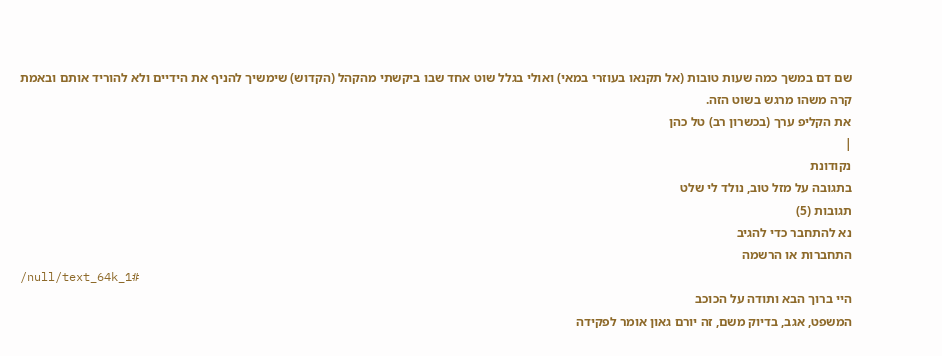שם דם במשך כמה שעות טובות (אל תקנאו בעוזרי במאי) ואולי בגלל שוט אחד שבו ביקשתי מהקהל (הקדוש) שימשיך להניף את הידיים ולא להוריד אותם ובאמת קרה משהו מרגש בשוט הזה.
את הקליפ ערך (בכשרון רב) טל כהן
|
נקודונת
בתגובה על מזל טוב, נולד לי שלט
תגובות (5)
נא להתחבר כדי להגיב
התחברות או הרשמה
/null/text_64k_1#
היי ברוך הבא ותודה על הכוכב
המשפט, אגב, בדיוק משם, זה יורם גאון אומר לפקידה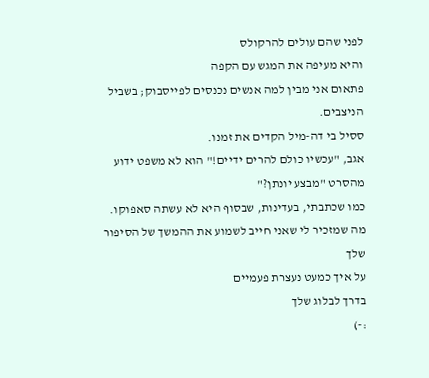לפני שהם עולים להרקולס
והיא מעיפה את המגש עם הקפה
פתאום אני מבין למה אנשים נכנסים לפייסבוק; בשביל הניצבים.
ססיל בי דה-מיל הקדים את זמנו.
אגב, "עכשיו כולם להרים ידיים!" הוא לא משפט ידוע מהסרט "מבצע יונתן?"
כמו שכתבתי, בעדינות, שבסוף היא לא עשתה סאפוקו.
מה שמזכיר לי שאני חייב לשמוע את ההמשך של הסיפור שלך
על איך כמעט נעצרת פעמיים
בדרך לבלוג שלך
:-)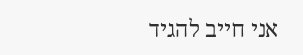אני חייב להגיד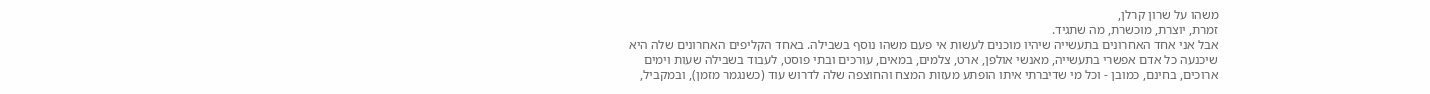משהו על שרון קרלן,
זמרת, יוצרת, מוכשרת, מה שתגיד.
אבל אני אחד האחרונים בתעשייה שיהיו מוכנים לעשות אי פעם משהו נוסף בשבילה. באחד הקליפים האחרונים שלה היא שיכנעה כל אדם אפשרי בתעשייה, מאנשי אולפן, ארט, צלמים, במאים, עורכים ובתי פוסט, לעבוד בשבילה שעות וימים ארוכים, בחינם, כמובן - וכל מי שדיברתי איתו הופתע מעזות המצח והחוצפה שלה לדרוש עוד (כשנגמר מזמן), ובמקביל,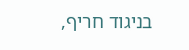בניגוד חריף,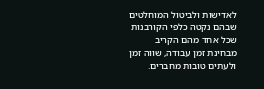לאדישות ולביטול המוחלטים שבהם נקטה כלפי הקורבנות שכל אחד מהם הקריב מבחינת זמן עבודה, שווה זמן ולעתים טובות מחברים.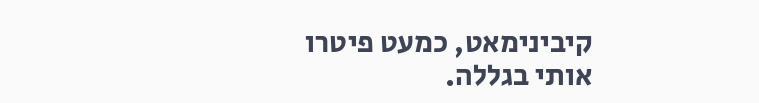קיבינימאט, כמעט פיטרו אותי בגללה.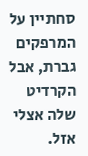סחתיין על המרפקים גברת, אבל הקרדיט שלה אצלי אזל.